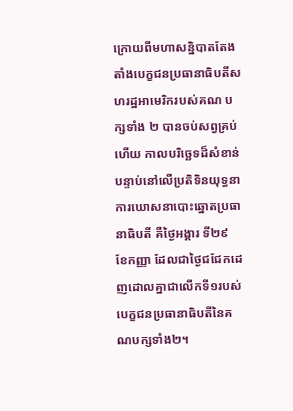ក្រោយពីមហាសន្និបាតតែងតាំងបេក្ខជនប្រធានាធិបតីសហរដ្ឋអាមេរិករបស់គណ បក្សទាំង ២ បានចប់សព្វគ្រប់ហើយ កាលបរិច្ឆេទដ៏សំខាន់បន្ទាប់នៅលើប្រតិទិនយុទ្ធនាការឃោសនាបោះឆ្នោតប្រធានាធិបតី គឺថ្ងៃអង្គារ ទី២៩ ខែកញ្ញា ដែលជាថ្ងៃជជែកដេញដោលគ្នាជាលើកទី១របស់បេក្ខជនប្រធានាធិបតីនៃគណបក្សទាំង២។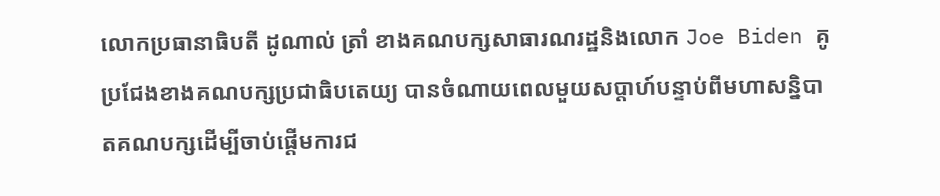លោកប្រធានាធិបតី ដូណាល់ ត្រាំ ខាងគណបក្សសាធារណរដ្ឋនិងលោក Joe Biden គូប្រជែងខាងគណបក្សប្រជាធិបតេយ្យ បានចំណាយពេលមួយសប្តាហ៍បន្ទាប់ពីមហាសន្និបាតគណបក្សដើម្បីចាប់ផ្តើមការជ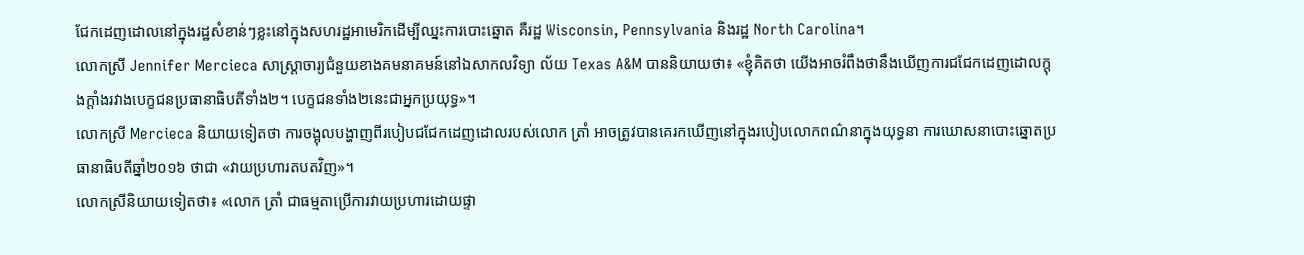ជែកដេញដោលនៅក្នុងរដ្ឋសំខាន់ៗខ្លះនៅក្នុងសហរដ្ឋអាមេរិកដើម្បីឈ្នះការបោះឆ្នោត គឺរដ្ឋ Wisconsin, Pennsylvania និងរដ្ឋ North Carolina។
លោកស្រី Jennifer Mercieca សាស្ត្រាចារ្យជំនួយខាងគមនាគមន៍នៅឯសាកលវិទ្យា ល័យ Texas A&M បាននិយាយថា៖ «ខ្ញុំគិតថា យើងអាចរំពឹងថានឹងឃើញការជជែកដេញដោលក្តុងក្តាំងរវាងបេក្ខជនប្រធានាធិបតីទាំង២។ បេក្ខជនទាំង២នេះជាអ្នកប្រយុទ្ធ»។
លោកស្រី Mercieca និយាយទៀតថា ការចង្អុលបង្ហាញពីរបៀបជជែកដេញដោលរបស់លោក ត្រាំ អាចត្រូវបានគេរកឃើញនៅក្នុងរបៀបលោកពណ៌នាក្នុងយុទ្ធនា ការឃោសនាបោះឆ្នោតប្រធានាធិបតីឆ្នាំ២០១៦ ថាជា «វាយប្រហារតបតវិញ»។
លោកស្រីនិយាយទៀតថា៖ «លោក ត្រាំ ជាធម្មតាប្រើការវាយប្រហារដោយផ្ទា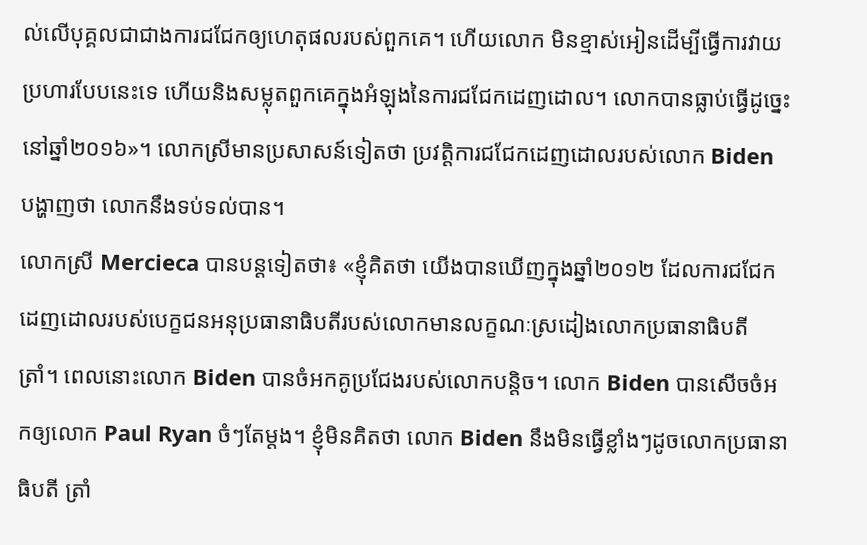ល់លើបុគ្គលជាជាងការជជែកឲ្យហេតុផលរបស់ពួកគេ។ ហើយលោក មិនខ្មាស់អៀនដើម្បីធ្វើការវាយប្រហារបែបនេះទេ ហើយនិងសម្លុតពួកគេក្នុងអំឡុងនៃការជជែកដេញដោល។ លោកបានធ្លាប់ធ្វើដូច្នេះនៅឆ្នាំ២០១៦»។ លោកស្រីមានប្រសាសន៍ទៀតថា ប្រវត្តិការជជែកដេញដោលរបស់លោក Biden បង្ហាញថា លោកនឹងទប់ទល់បាន។
លោកស្រី Mercieca បានបន្តទៀតថា៖ «ខ្ញុំគិតថា យើងបានឃើញក្នុងឆ្នាំ២០១២ ដែលការជជែកដេញដោលរបស់បេក្ខជនអនុប្រធានាធិបតីរបស់លោកមានលក្ខណៈស្រដៀងលោកប្រធានាធិបតី ត្រាំ។ ពេលនោះលោក Biden បានចំអកគូប្រជែងរបស់លោកបន្តិច។ លោក Biden បានសើចចំអកឲ្យលោក Paul Ryan ចំៗតែម្តង។ ខ្ញុំមិនគិតថា លោក Biden នឹងមិនធ្វើខ្លាំងៗដូចលោកប្រធានាធិបតី ត្រាំ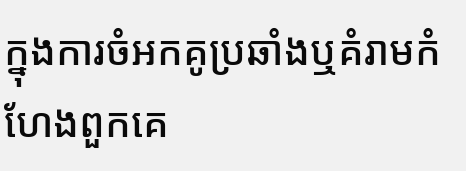ក្នុងការចំអកគូប្រឆាំងឬគំរាមកំហែងពួកគេ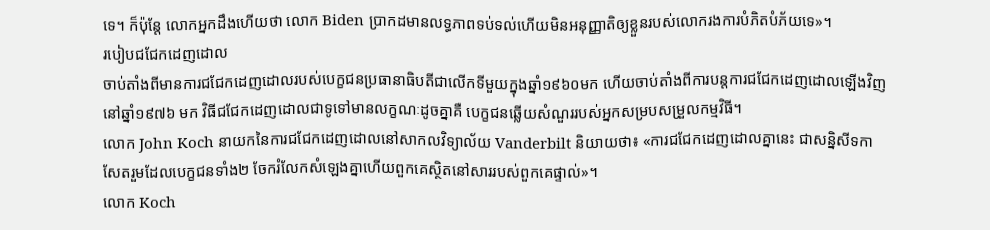ទេ។ ក៏ប៉ុន្តែ លោកអ្នកដឹងហើយថា លោក Biden ប្រាកដមានលទ្ធភាពទប់ទល់ហើយមិនអនុញ្ញាតិឲ្យខ្លួនរបស់លោករងការបំភិតបំភ័យទេ»។
របៀបជជែកដេញដោល
ចាប់តាំងពីមានការជជែកដេញដោលរបស់បេក្ខជនប្រធានាធិបតីជាលើកទីមួយក្នុងឆ្នាំ១៩៦០មក ហើយចាប់តាំងពីការបន្តការជជែកដេញដោលឡើងវិញនៅឆ្នាំ១៩៧៦ មក វិធីជជែកដេញដោលជាទូទៅមានលក្ខណៈដូចគ្នាគឺ បេក្ខជនឆ្លើយសំណួររបស់អ្នកសម្របសម្រួលកម្មវិធី។
លោក John Koch នាយកនៃការជជែកដេញដោលនៅសាកលវិទ្យាល័យ Vanderbilt និយាយថា៖ «ការជជែកដេញដោលគ្នានេះ ជាសន្និសីទកាសែតរួមដែលបេក្ខជនទាំង២ ចែករំលែកសំឡេងគ្នាហើយពួកគេស្ថិតនៅសាររបស់ពួកគេផ្ទាល់»។
លោក Koch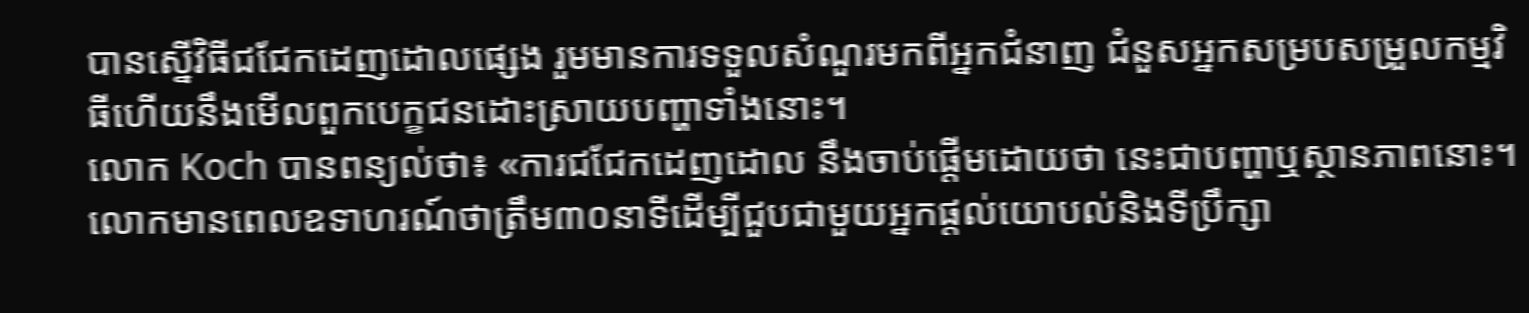បានស្នើវិធីជជែកដេញដោលផ្សេង រួមមានការទទួលសំណួរមកពីអ្នកជំនាញ ជំនួសអ្នកសម្របសម្រួលកម្មវិធីហើយនឹងមើលពួកបេក្ខជនដោះស្រាយបញ្ហាទាំងនោះ។
លោក Koch បានពន្យល់ថា៖ «ការជជែកដេញដោល នឹងចាប់ផ្តើមដោយថា នេះជាបញ្ហាឬស្ថានភាពនោះ។ លោកមានពេលឧទាហរណ៍ថាត្រឹម៣០នាទីដើម្បីជួបជាមួយអ្នកផ្តល់យោបល់និងទីប្រឹក្សា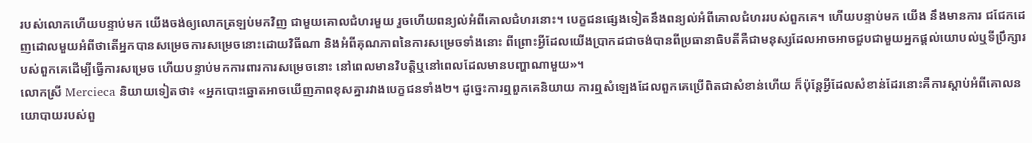របស់លោកហើយបន្ទាប់មក យើងចង់ឲ្យលោកត្រឡប់មកវិញ ជាមួយគោលជំហរមួយ រួចហើយពន្យល់អំពីគោលជំហរនោះ។ បេក្ខជនផ្សេងទៀតនឹងពន្យល់អំពីគោលជំហររបស់ពួកគេ។ ហើយបន្ទាប់មក យើង នឹងមានការ ជជែកដេញដោលមួយអំពីថាតើអ្នកបានសម្រេចការសម្រេចនោះដោយវិធីណា និងអំពីគុណភាពនៃការសម្រេចទាំងនោះ ពីព្រោះអ្វីដែលយើងប្រាកដជាចង់បានពីប្រធានាធិបតីគឺជាមនុស្សដែលអាចអាចជួបជាមួយអ្នកផ្តល់យោបល់ឬទីប្រឹក្សារបស់ពួកគេដើម្បីធ្វើការសម្រេច ហើយបន្ទាប់មកការពារការសម្រេចនោះ នៅពេលមានវិបត្តិឬនៅពេលដែលមានបញ្ហាណាមួយ»។
លោកស្រី Mercieca និយាយទៀតថា៖ «អ្នកបោះឆ្នោតអាចឃើញភាពខុសគ្នារវាងបេក្ខជនទាំង២។ ដូច្នេះការឮពួកគេនិយាយ ការឮសំឡេងដែលពួកគេប្រើពិតជាសំខាន់ហើយ ក៏ប៉ុន្តែអ្វីដែលសំខាន់ដែរនោះគឺការស្តាប់អំពីគោលនយោបាយរបស់ពួ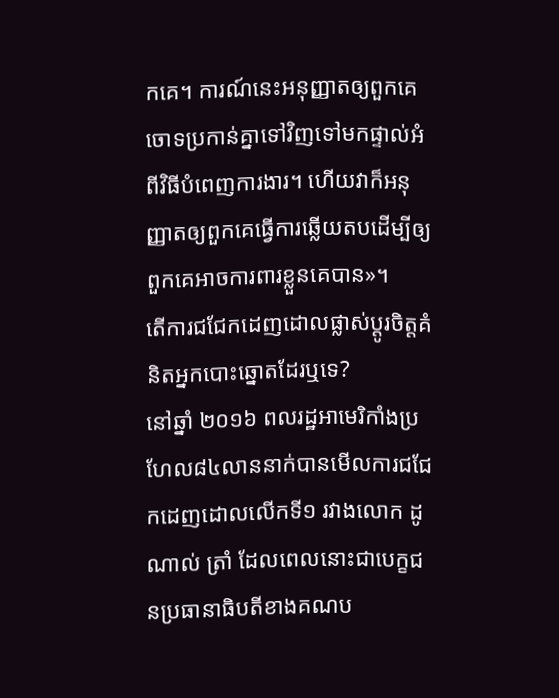កគេ។ ការណ៍នេះអនុញ្ញាតឲ្យពួកគេចោទប្រកាន់គ្នាទៅវិញទៅមកផ្ទាល់អំពីវិធីបំពេញការងារ។ ហើយវាក៏អនុញ្ញាតឲ្យពួកគេធ្វើការឆ្លើយតបដើម្បីឲ្យពួកគេអាចការពារខ្លួនគេបាន»។
តើការជជែកដេញដោលផ្លាស់ប្តូរចិត្តគំនិតអ្នកបោះឆ្នោតដែរឬទេ?
នៅឆ្នាំ ២០១៦ ពលរដ្ឋអាមេរិកាំងប្រហែល៨៤លាននាក់បានមើលការជជែកដេញដោលលើកទី១ រវាងលោក ដូណាល់ ត្រាំ ដែលពេលនោះជាបេក្ខជនប្រធានាធិបតីខាងគណប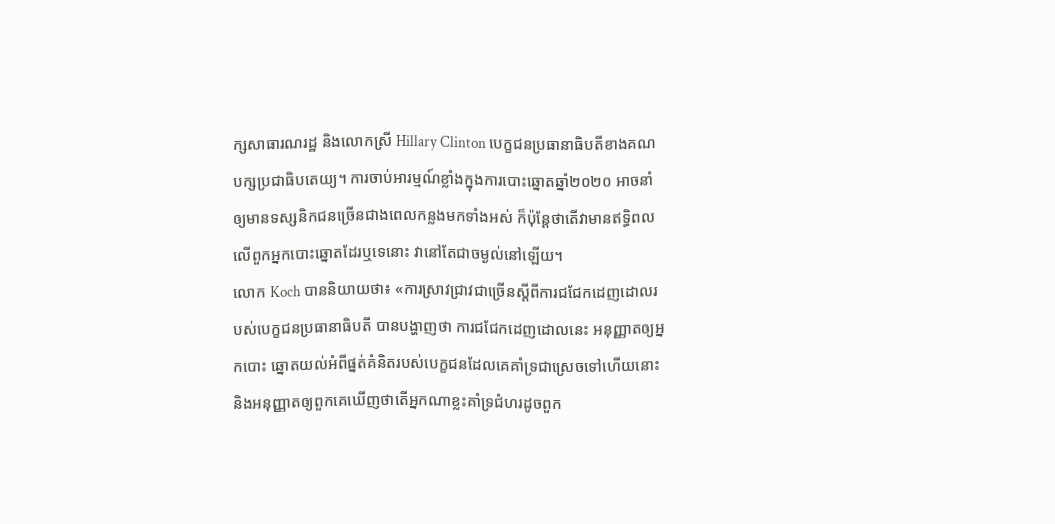ក្សសាធារណរដ្ឋ និងលោកស្រី Hillary Clinton បេក្ខជនប្រធានាធិបតីខាងគណបក្សប្រជាធិបតេយ្យ។ ការចាប់អារម្មណ៍ខ្លាំងក្នុងការបោះឆ្នោតឆ្នាំ២០២០ អាចនាំឲ្យមានទស្សនិកជនច្រើនជាងពេលកន្លងមកទាំងអស់ ក៏ប៉ុន្តែថាតើវាមានឥទ្ធិពលលើពួកអ្នកបោះឆ្នោតដែរឬទេនោះ វានៅតែជាចម្ងល់នៅឡើយ។
លោក Koch បាននិយាយថា៖ «ការស្រាវជ្រាវជាច្រើនស្តីពីការជជែកដេញដោលរបស់បេក្ខជនប្រធានាធិបតី បានបង្ហាញថា ការជជែកដេញដោលនេះ អនុញ្ញាតឲ្យអ្នកបោះ ឆ្នោតយល់អំពីផ្នត់គំនិតរបស់បេក្ខជនដែលគេគាំទ្រជាស្រេចទៅហើយនោះ និងអនុញ្ញាតឲ្យពួកគេឃើញថាតើអ្នកណាខ្លះគាំទ្រជំហរដូចពួក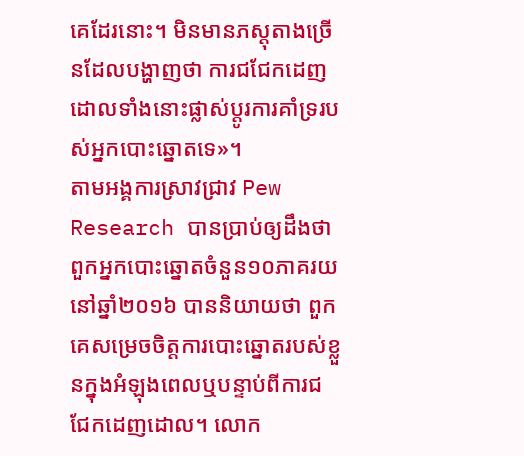គេដែរនោះ។ មិនមានភស្តុតាងច្រើនដែលបង្ហាញថា ការជជែកដេញដោលទាំងនោះផ្លាស់ប្តូរការគាំទ្ររបស់អ្នកបោះឆ្នោតទេ»។
តាមអង្គការស្រាវជ្រាវ Pew Research បានប្រាប់ឲ្យដឹងថា ពួកអ្នកបោះឆ្នោតចំនួន១០ភាគរយនៅឆ្នាំ២០១៦ បាននិយាយថា ពួកគេសម្រេចចិត្តការបោះឆ្នោតរបស់ខ្លួនក្នុងអំឡុងពេលឬបន្ទាប់ពីការជជែកដេញដោល។ លោក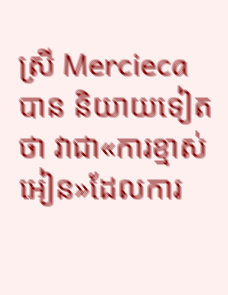ស្រី Mercieca បាន និយាយទៀតថា វាជា«ការខ្មាស់អៀន»ដែលការ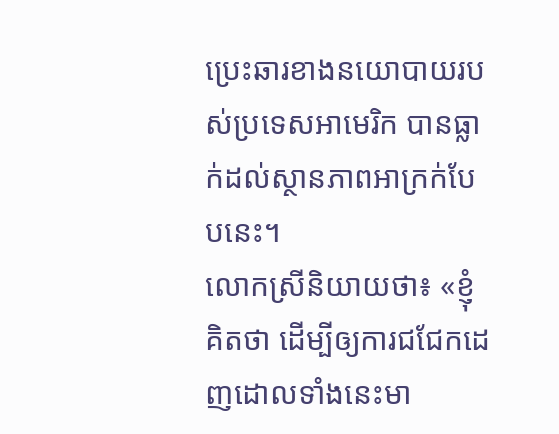ប្រេះឆារខាងនយោបាយរបស់ប្រទេសអាមេរិក បានធ្លាក់ដល់ស្ថានភាពអាក្រក់បែបនេះ។
លោកស្រីនិយាយថា៖ «ខ្ញុំគិតថា ដើម្បីឲ្យការជជែកដេញដោលទាំងនេះមា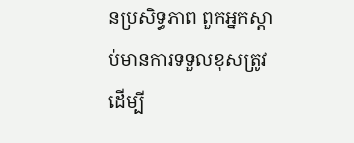នប្រសិទ្ធភាព ពួកអ្នកស្តាប់មានការទទួលខុសត្រូវដើម្បី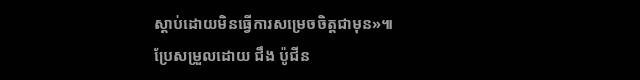ស្តាប់ដោយមិនធ្វើការសម្រេចចិត្តជាមុន»៕
ប្រែសម្រួលដោយ ជឹង ប៉ូជីន